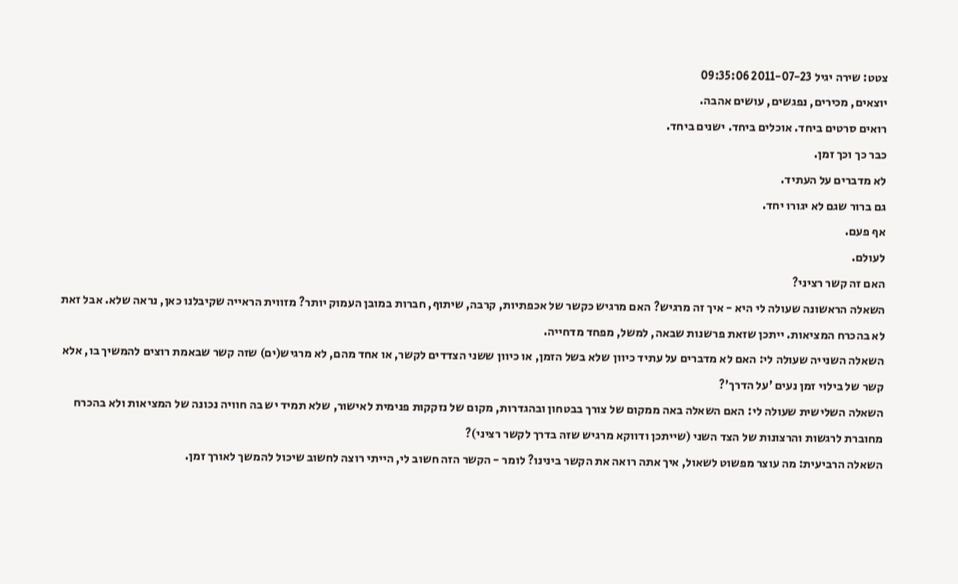צטט: שירה יגיל 2011-07-23 09:35:06
יוצאים, מכירים, נפגשים, עושים אהבה.
רואים סרטים ביחד. אוכלים ביחד. ישנים ביחד.
כבר כך וכך זמן.
לא מדברים על העתיד.
גם ברור שגם לא יגורו יחד.
אף פעם.
לעולם.
האם זה קשר רציני?
השאלה הראשונה שעולה לי היא - איך זה מרגיש? האם מרגיש כקשר של אכפתיות, קרבה, שיתוף, חברות במובן העמוק יותר? מזווית הראייה שקיבלנו כאן, נראה שלא. אבל זאת לא בהכרח המציאות. ייתכן שזאת פרשנות שבאה, למשל, מפחד מדחייה.
השאלה השנייה שעולה לי: האם לא מדברים על עתיד כיוון שלא בשל הזמן, או כיוון ששני הצדדים לקשר, או אחד מהם, לא מרגיש(ים) שזה קשר שבאמת רוצים להמשיך בו, אלא קשר של בילוי זמן נעים 'על הדרך'?
השאלה השלישית שעולה לי: האם השאלה באה ממקום של צורך בבטחון ובהגדרות, מקום של נזקקות פנימית לאישור, שלא תמיד יש בה חוויה נכונה של המציאות ולא בהכרח מחוברת לרגשות והרצונות של הצד השני (שייתכן ודווקא מרגיש שזה בדרך לקשר רציני)?
השאלה הרביעית: מה עוצר מפשוט לשאול, איך אתה רואה את הקשר בינינו? לומר - הקשר הזה חשוב לי, הייתי רוצה לחשוב שיכול להמשך לאורך זמן.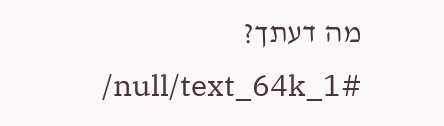מה דעתך?
/null/text_64k_1#